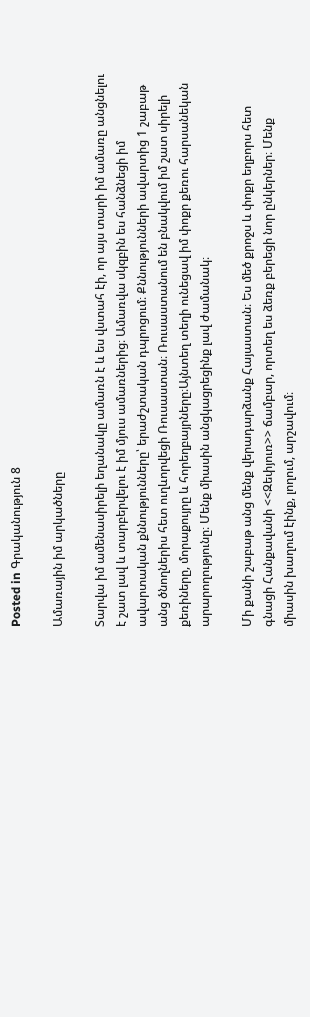Posted in Գրականություն 8

Ամառային իմ արկածները

Տարվա իմ ամենասիրելի եղանակը ամառն է և ես վստահ էի, որ այս տարի իմ ամառը անցնելու է շատ լավ և տարբերվելու է իմ մյուս ամառներից։ Ամառվա սկզբին ես հանձնեցի իմ ավարտական քննությունները՝ երաժշտական դպրոցում։ Քննությունների ավարտից 1 շաբաթ անց ծնողներիս հետ ուղևորվեցի Ռուսաստան։ Ռուսաստանում են բնակվում իմ շատ սիրելի քեռիները, մորաքույրը և հորեղբայրները։Այնտեղ տեղի ունեցավ իմ փոքր քեռու հարսանեկան արարողությունը։ Մենք միասին անցկացրեցինք լավ ժամանակ։

Մի քանի շաբաթ անց մենք վերադարձանք Հայաստան։ Ես մեծ քրոջս և փոքր եղբորս հետ գնացի Հանքավանի <<Զեփյուռ>> ճամբար, որտեղ ես ձեռք բերեցի նոր ընկերներ։ Մենք միասին խաղում էինք, լողում, արշավում։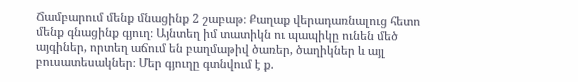Ճամբարում մենք մնացինք 2 շաբաթ։ Քաղաք վերադառնալուց հետո մենք գնացինք գյուղ։ Այնտեղ իմ տատիկն ու պապիկը ունեն մեծ այգիներ, որտեղ աճում են բաղմաթիվ ծառեր, ծաղիկներ և այլ  բուսատեսակներ։ Մեր գյուղը գտնվում է ք.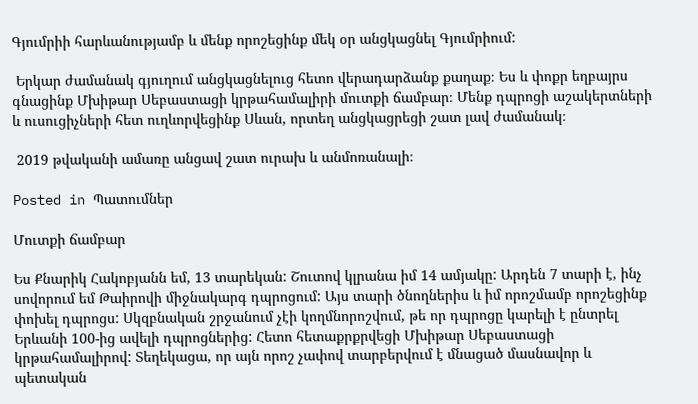Գյումրիի հարևանությամբ և մենք որոշեցինք մեկ օր անցկացնել Գյումրիում:

 Երկար ժամանակ գյուղում անցկացնելուց հետո վերադարձանք քաղաք։ Ես և փոքր եղբայրս գնացինք Մխիթար Սեբաստացի կրթահամալիրի մուտքի ճամբար։ Մենք դպրոցի աշակերտների և ուսուցիչների հետ ուղևորվեցինք Սևան, որտեղ անցկացրեցի շատ լավ ժամանակ։

 2019 թվականի ամառը անցավ շատ ուրախ և անմոռանալի։

Posted in Պատումներ

Մուտքի ճամբար

Ես Քնարիկ Հակոբյանն եմ, 13 տարեկան: Շուտով կլրանա իմ 14 ամյակը: Արդեն 7 տարի է, ինչ սովորում եմ Թաիրովի միջնակարգ դպրոցում: Այս տարի ծնողներիս և իմ որոշմամբ որոշեցինք փոխել դպրոցս: Սկզբնական շրջանում չէի կողմնորոշվում, թե որ դպրոցը կարելի է ընտրել Երևանի 100-ից ավելի դպրոցներից: Հետո հետաքրքրվեցի Մխիթար Սեբաստացի կրթահամալիրով: Տեղեկացա, որ այն որոշ չափով տարբերվում է մնացած մասնավոր և պետական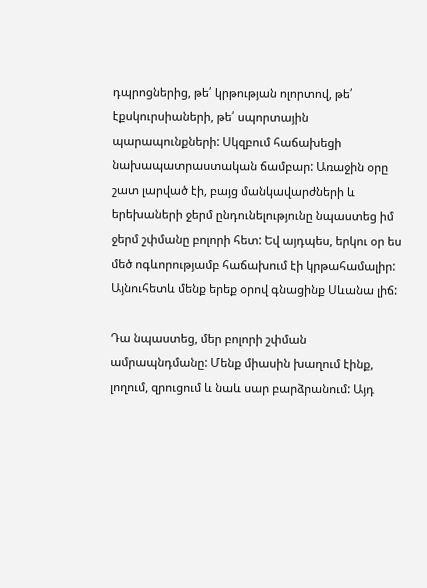դպրոցներից, թե՛ կրթության ոլորտով, թե՛ էքսկուրսիաների, թե՛ սպորտային պարապունքների: Սկզբում հաճախեցի նախապատրաստական ճամբար: Առաջին օրը շատ լարված էի, բայց մանկավարժների և երեխաների ջերմ ընդունելությունը նպաստեց իմ ջերմ շփմանը բոլորի հետ: Եվ այդպես, երկու օր ես մեծ ոգևորությամբ հաճախում էի կրթահամալիր: Այնուհետև մենք երեք օրով գնացինք Սևանա լիճ:

Դա նպաստեց, մեր բոլորի շփման ամրապնդմանը: Մենք միասին խաղում էինք, լողում, զրուցում և նաև սար բարձրանում: Այդ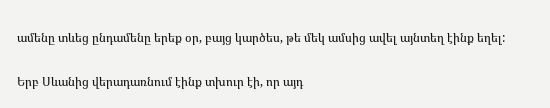ամենը տևեց ընդամենը երեք օր, բայց կարծես, թե մեկ ամսից ավել այնտեղ էինք եղել:

Երբ Սևանից վերադառնում էինք տխուր էի, որ այդ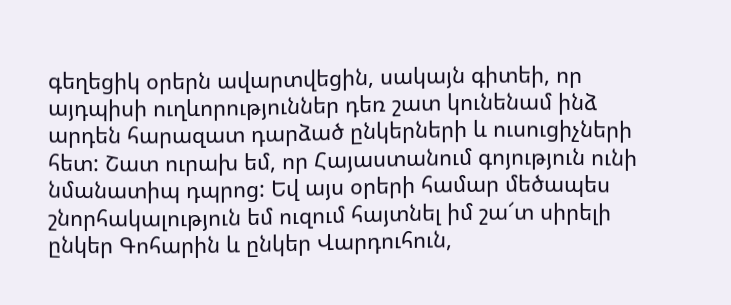գեղեցիկ օրերն ավարտվեցին, սակայն գիտեի, որ այդպիսի ուղևորություններ դեռ շատ կունենամ ինձ արդեն հարազատ դարձած ընկերների և ուսուցիչների հետ: Շատ ուրախ եմ, որ Հայաստանում գոյություն ունի նմանատիպ դպրոց: Եվ այս օրերի համար մեծապես շնորհակալություն եմ ուզում հայտնել իմ շա՜տ սիրելի ընկեր Գոհարին և ընկեր Վարդուհուն,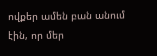ովքեր ամեն բան անում էին, որ մեր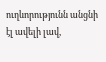ուղևորությունն անցնի էլ ավելի լավ,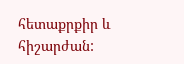հետաքրքիր և հիշարժան: